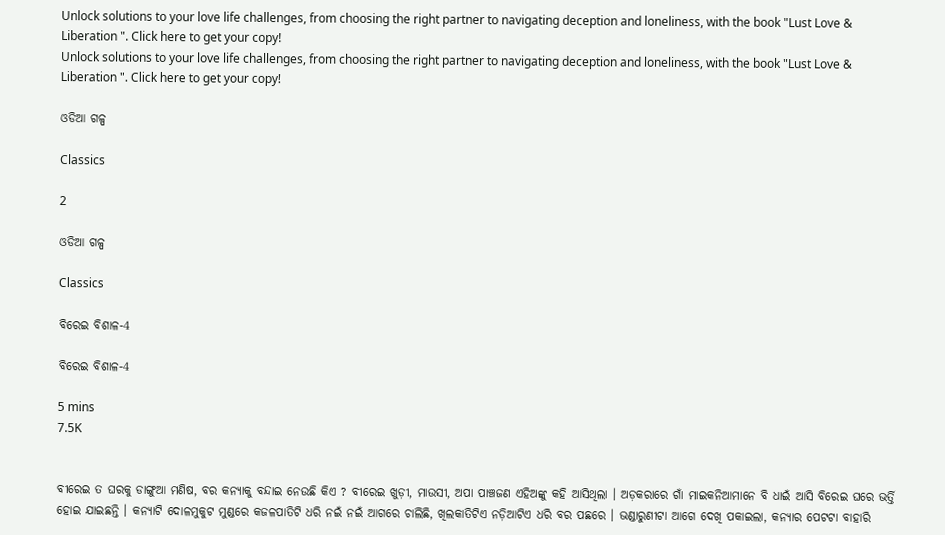Unlock solutions to your love life challenges, from choosing the right partner to navigating deception and loneliness, with the book "Lust Love & Liberation ". Click here to get your copy!
Unlock solutions to your love life challenges, from choosing the right partner to navigating deception and loneliness, with the book "Lust Love & Liberation ". Click here to get your copy!

ଓଡିଆ ଗଳ୍ପ

Classics

2

ଓଡିଆ ଗଳ୍ପ

Classics

ବିରେଇ ବିଶାଳ-4

ବିରେଇ ବିଶାଳ-4

5 mins
7.5K


ବୀରେଇ ତ ଘରକୁ ଡାଙ୍ଗୁଆ ମଣିଷ, ବର କନ୍ୟାକୁ ବନ୍ଦାଇ ନେଉଛି କିଏ ? ବୀରେଇ ଖୁଡ଼ୀ, ମାଉସୀ, ଅପା ପାଞ୍ଚଜଣ ଏହିଅଙ୍କୁ କହି ଆସିଥିଲା । ଅଡ଼କରାରେ ଗାଁ ମାଇକନିଆମାନେ ବି ଧାଇଁ ଆସି ବିରେଇ ଘରେ ଭର୍ତ୍ତି ହୋଇ ଯାଇଛନ୍ତି । କନ୍ୟାଟି ଦୋଳମୁକୁଟ ମୁଣ୍ଡରେ କଜଳପାତିଟି ଧରି ନଇଁ ନଇଁ ଆଗରେ ଚାଲିଛି, ଖିଲକାତିଟିଏ ନଡ଼ିଆଟିଏ ଧରି ବର ପଛରେ । ଭଣ୍ଡାରୁଣୀଟା ଆଗେ ଦେଖି ପକାଇଲା, କନ୍ୟାର ପେଟଟା ବାହାରି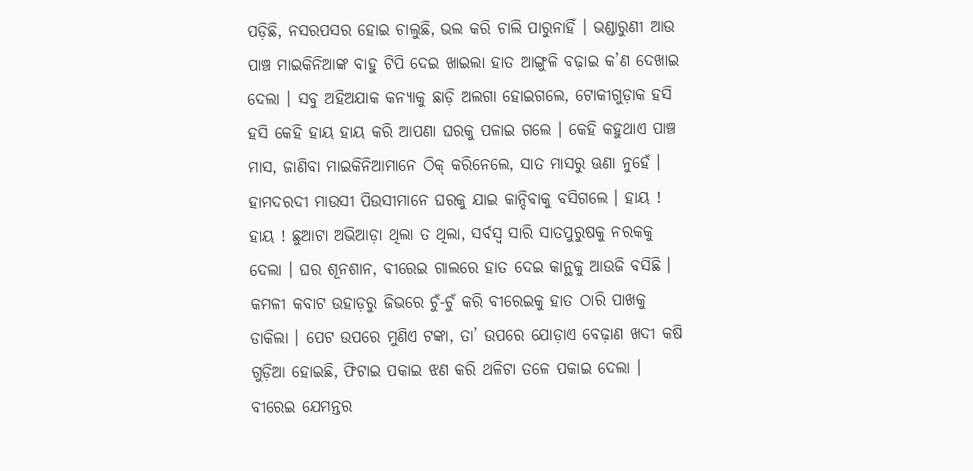ପଡ଼ିଛି, ନସରପସର ହୋଇ ଚାଲୁଛି, ଭଲ କରି ଚାଲି ପାରୁନାହିଁ । ଭଣ୍ଡାରୁଣୀ ଆଉ ପାଞ୍ଚ ମାଇକିନିଆଙ୍କ ବାହୁ ଟିପି ଦେଇ ଖାଇଲା ହାତ ଆଙ୍ଗୁଳି ବଢ଼ାଇ କ’ଣ ଦେଖାଇ ଦେଲା । ସବୁ ଅହିଅଯାକ କନ୍ୟାକୁ ଛାଡ଼ି ଅଲଗା ହୋଇଗଲେ, ଟୋକୀଗୁଡ଼ାକ ହସି ହସି କେହି ହାୟ ହାୟ କରି ଆପଣା ଘରକୁ ପଳାଇ ଗଲେ । କେହି କହୁଥାଏ ପାଞ୍ଚ ମାସ, ଜାଣିବା ମାଇକିନିଆମାନେ ଠିକ୍ କରିନେଲେ, ସାତ ମାସରୁ ଊଣା ନୁହେଁ । ହାମଦରଦୀ ମାଉସୀ ପିଉସୀମାନେ ଘରକୁ ଯାଇ କାନ୍ଦିବାକୁ ବସିଗଲେ । ହାୟ ! ହାୟ ! ଛୁଆଟା ଅଭିଆଡ଼ା ଥିଲା ତ ଥିଲା, ସର୍ବସ୍ୱ ସାରି ସାତପୁରୁଷକୁ ନରକକୁ ଦେଲା । ଘର ଶୂନଶାନ, ବୀରେଇ ଗାଲରେ ହାତ ଦେଇ କାନ୍ଥକୁ ଆଉଜି ବସିଛି । କମଳୀ କବାଟ ଉହାଡ଼ରୁ ଜିଭରେ ଚୁଁ-ଚୁଁ କରି ବୀରେଇକୁ ହାତ ଠାରି ପାଖକୁ ଡାକିଲା । ପେଟ ଉପରେ ମୁଣିଏ ଟଙ୍କା, ତା’ ଉପରେ ଯୋଡ଼ାଏ ବେଢ଼ାଣ ଖଦୀ କଷି ଗୁଡ଼ିଆ ହୋଇଛି, ଫିଟାଇ ପକାଇ ଝଣ କରି ଥଳିଟା ତଳେ ପକାଇ ଦେଲା । ବୀରେଇ ଯେମନ୍ତର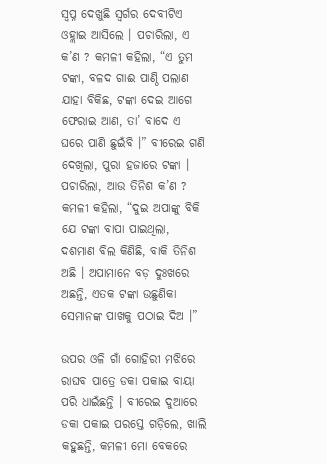ସ୍ୱପ୍ନ ଦେଖୁଛି ସ୍ୱର୍ଗର ଦେବୀଟିଏ ଓହ୍ଲାଇ ଆସିଲେ । ପଚାରିଲା, ଏ କ’ଣ ? କମଳୀ କହିଲା, “ଏ ତୁମ ଟଙ୍କା, ବଳଦ ଗାଈ ପାଣ୍ଠି ପଲାଣ ଯାହା ବିକିଛ, ଟଙ୍କା ଦେଇ ଆଗେ ଫେରାଇ ଆଣ, ତା’ ବାଦେ ଏ ଘରେ ପାଣି ଛୁଇଁବି ।” ବୀରେଇ ଗଣି ଦେଖିଲା, ପୁରା ହଜାରେ ଟଙ୍କା । ପଚାରିଲା, ଆଉ ତିନିଶ କ’ଣ ? କମଳୀ କହିଲା, “ଦୁଇ ଅପାଙ୍କୁ ବିକି ଯେ ଟଙ୍କା ବାପା ପାଇଥିଲା, ଦଶମାଣ ବିଲ କିଣିଛି, ବାକି ତିନିଶ ଅଛି । ଅପାମାନେ ବଡ଼ ଦୁଃଖରେ ଅଛନ୍ତି, ଏତକ ଟଙ୍କା ଉଛୁଣିକା ସେମାନଙ୍କ ପାଖକୁ ପଠାଇ ଦିଅ ।”

ଉପର ଓଳି ଗାଁ ଗୋହିରୀ ମଝିରେ ରାଘବ ପାତ୍ରେ ଡକା ପକାଇ ବାୟା ପରି ଧାଇଁଛନ୍ତି । ବୀରେଇ ଦୁଆରେ ଡକା ପକାଇ ପରସ୍ତେ ଗଡ଼ିଲେ, ଖାଲି କହୁଛନ୍ତି, କମଳୀ ମୋ ବେକରେ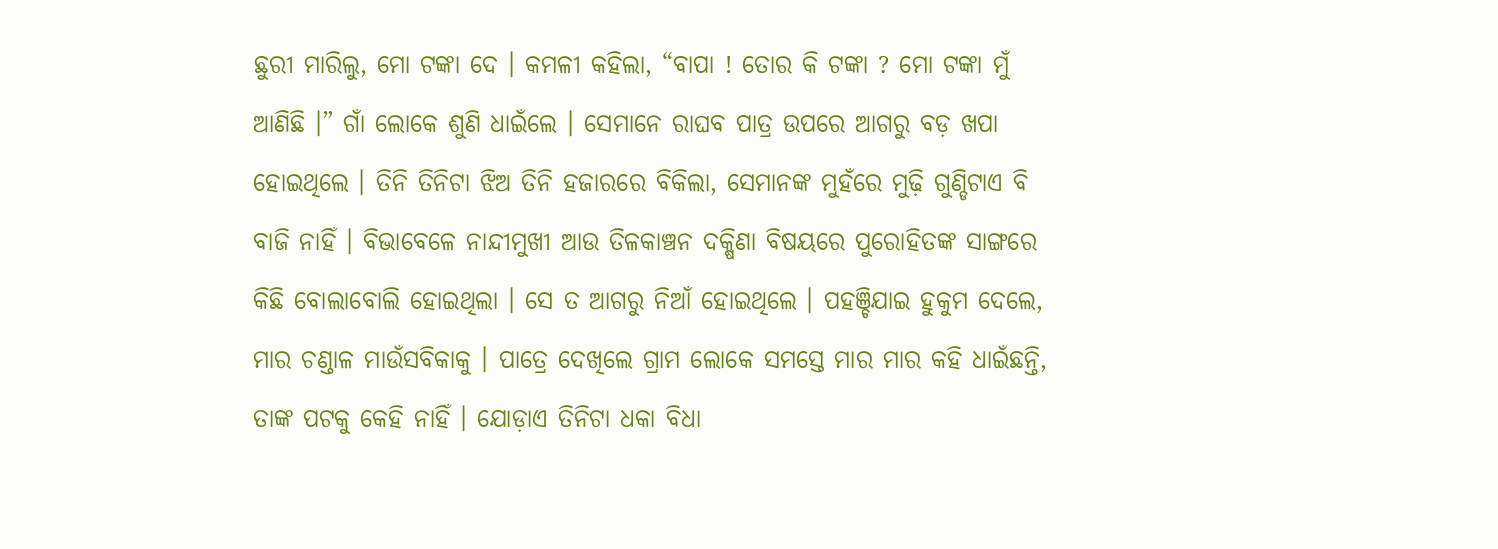ଛୁରୀ ମାରିଲୁ, ମୋ ଟଙ୍କା ଦେ । କମଳୀ କହିଲା, “ବାପା ! ତୋର କି ଟଙ୍କା ? ମୋ ଟଙ୍କା ମୁଁ ଆଣିଛି ।” ଗାଁ ଲୋକେ ଶୁଣି ଧାଇଁଲେ । ସେମାନେ ରାଘବ ପାତ୍ର ଉପରେ ଆଗରୁ ବଡ଼ ଖପା ହୋଇଥିଲେ । ତିନି ତିନିଟା ଝିଅ ତିନି ହଜାରରେ ବିକିଲା, ସେମାନଙ୍କ ମୁହଁରେ ମୁଢ଼ି ଗୁଣ୍ଡିଟାଏ ବି ବାଜି ନାହିଁ । ବିଭାବେଳେ ନାନ୍ଦୀମୁଖୀ ଆଉ ତିଳକାଞ୍ଚନ ଦକ୍ଷିଣା ବିଷୟରେ ପୁରୋହିତଙ୍କ ସାଙ୍ଗରେ କିଛି ବୋଲାବୋଲି ହୋଇଥିଲା । ସେ ତ ଆଗରୁ ନିଆଁ ହୋଇଥିଲେ । ପହଞ୍ଚିଯାଇ ହୁକୁମ ଦେଲେ, ମାର ଚଣ୍ଡାଳ ମାଉଁସବିକାକୁ । ପାତ୍ରେ ଦେଖିଲେ ଗ୍ରାମ ଲୋକେ ସମସ୍ତେ ମାର ମାର କହି ଧାଇଁଛନ୍ତି, ତାଙ୍କ ପଟକୁ କେହି ନାହିଁ । ଯୋଡ଼ାଏ ତିନିଟା ଧକା ବିଧା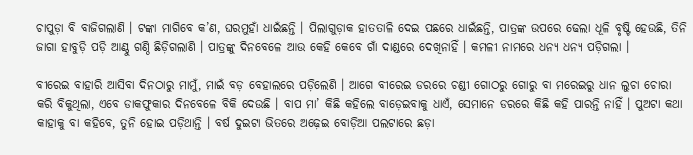ଚାପୁଡ଼ା ବି ବାଜିଗଲାଣି । ଟଙ୍କା ମାଗିବେ କ’ଣ, ଘରମୁହାଁ ଧାଇଁଛନ୍ତି । ପିଲାଗୁଡ଼ାକ ହାତତାଳି ଦେଇ ପଛରେ ଧାଇଁଛନ୍ତି, ପାତ୍ରଙ୍କ ଉପରେ ଢେଲା ଧୂଳି ବୃଷ୍ଟି ହେଉଛି, ତିନି ଜାଗା ହାବୁଡ଼ି ପଡ଼ି ଆଣ୍ଠୁ ଗଣ୍ଠି ଛିଡ଼ିଗଲାଣି । ପାତ୍ରଙ୍କୁ ଦିନବେଳେ ଆଉ କେହି କେବେ ଗାଁ ଦାଣ୍ଡରେ ଦେଖିନାହିଁ । କମଳୀ ନାମରେ ଧନ୍ୟ ଧନ୍ୟ ପଡ଼ିଗଲା ।

ବୀରେଇ ବାହାରି ଆସିବା ଦିନଠାରୁ ମାମୁଁ, ମାଇଁ ବଡ଼ ବେହାଲରେ ପଡ଼ିଲେଣି । ଆଗେ ବୀରେଇ ଡରରେ ଚଣ୍ଡୀ ଗୋଠରୁ ଗୋରୁ ବା ମରେଇରୁ ଧାନ ଲୁଚା ଚୋରା କରି ବିକୁଥିଲା, ଏବେ ଡାକଫୁକାର ଦିନବେଳେ ବିକି ଦେଉଛି । ବାପ ମା’ କିଛି କହିଲେ ବାଡ଼େଇବାକୁ ଧାଏଁ, ସେମାନେ ଡରରେ କିଛି କହି ପାରନ୍ତି ନାହିଁ । ପୁଅଟା କଥା କାହାକୁ ବା କହିବେ, ତୁନି ହୋଇ ପଡ଼ିଥାନ୍ତି । ବର୍ଷ ଦୁଇଟା ଭିତରେ ଅଢ଼େଇ ବୋଡ଼ିଆ ପଲଟାରେ ଛଡ଼ା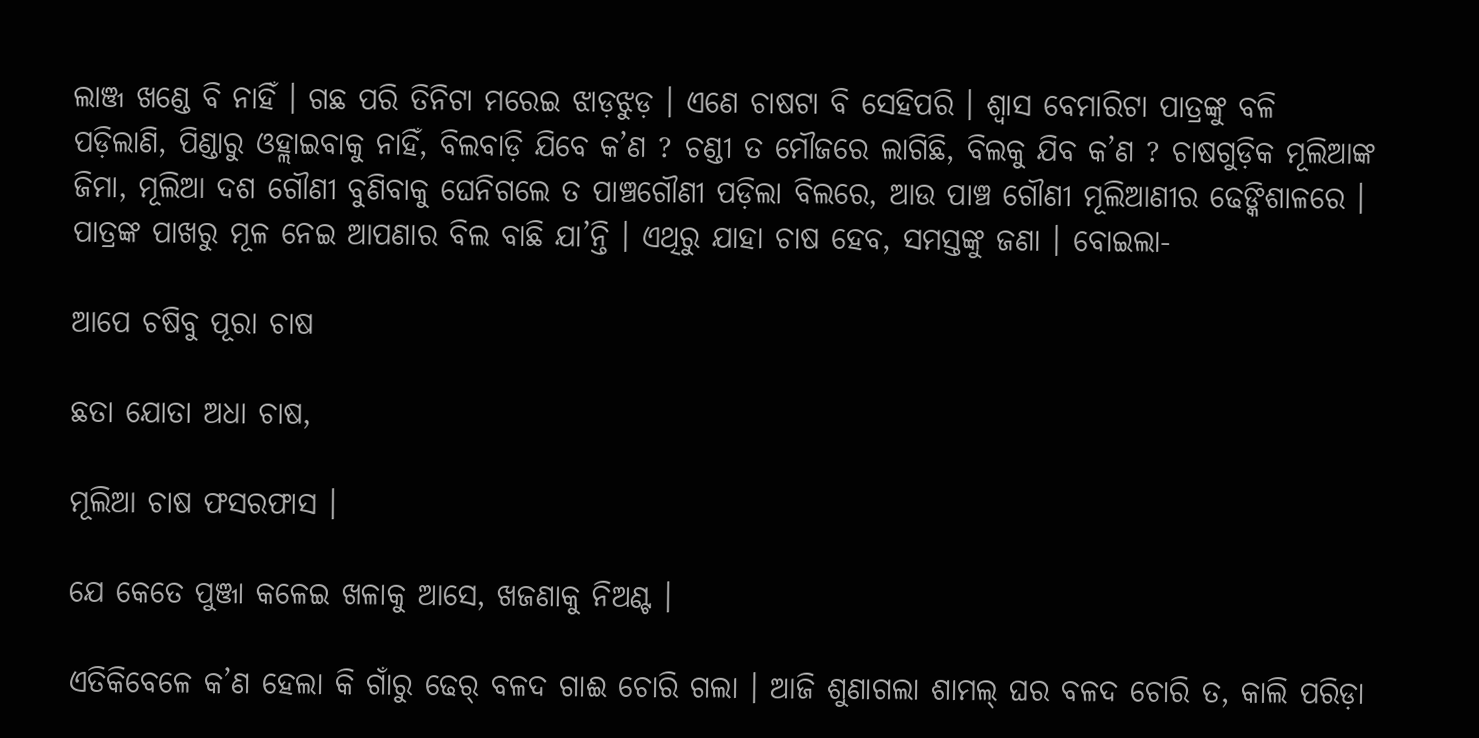ଲାଞ୍ଜ ଖଣ୍ଡେ ବି ନାହିଁ । ଗଛ ପରି ତିନିଟା ମରେଇ ଝାଡ଼ଝୁଡ଼ । ଏଣେ ଚାଷଟା ବି ସେହିପରି । ଶ୍ୱାସ ବେମାରିଟା ପାତ୍ରଙ୍କୁ ବଳି ପଡ଼ିଲାଣି, ପିଣ୍ଡାରୁ ଓହ୍ଲାଇବାକୁ ନାହିଁ, ବିଲବାଡ଼ି ଯିବେ କ’ଣ ? ଚଣ୍ଡୀ ତ ମୌଜରେ ଲାଗିଛି, ବିଲକୁ ଯିବ କ’ଣ ? ଚାଷଗୁଡ଼ିକ ମୂଲିଆଙ୍କ ଜିମା, ମୂଲିଆ ଦଶ ଗୌଣୀ ବୁଣିବାକୁ ଘେନିଗଲେ ତ ପାଞ୍ଚଗୌଣୀ ପଡ଼ିଲା ବିଲରେ, ଆଉ ପାଞ୍ଚ ଗୌଣୀ ମୂଲିଆଣୀର ଢେଙ୍କିଶାଳରେ । ପାତ୍ରଙ୍କ ପାଖରୁ ମୂଳ ନେଇ ଆପଣାର ବିଲ ବାଛି ଯା’ନ୍ତି । ଏଥିରୁ ଯାହା ଚାଷ ହେବ, ସମସ୍ତଙ୍କୁ ଜଣା । ବୋଇଲା-

ଆପେ ଚଷିବୁ ପୂରା ଚାଷ

ଛତା ଯୋତା ଅଧା ଚାଷ,

ମୂଲିଆ ଚାଷ ଫସରଫାସ ।

ଯେ କେତେ ପୁଞ୍ଜା କଳେଇ ଖଳାକୁ ଆସେ, ଖଜଣାକୁ ନିଅଣ୍ଟ ।

ଏତିକିବେଳେ କ’ଣ ହେଲା କି ଗାଁରୁ ଢେର୍ ବଳଦ ଗାଈ ଚୋରି ଗଲା । ଆଜି ଶୁଣାଗଲା ଶାମଲ୍ ଘର ବଳଦ ଚୋରି ତ, କାଲି ପରିଡ଼ା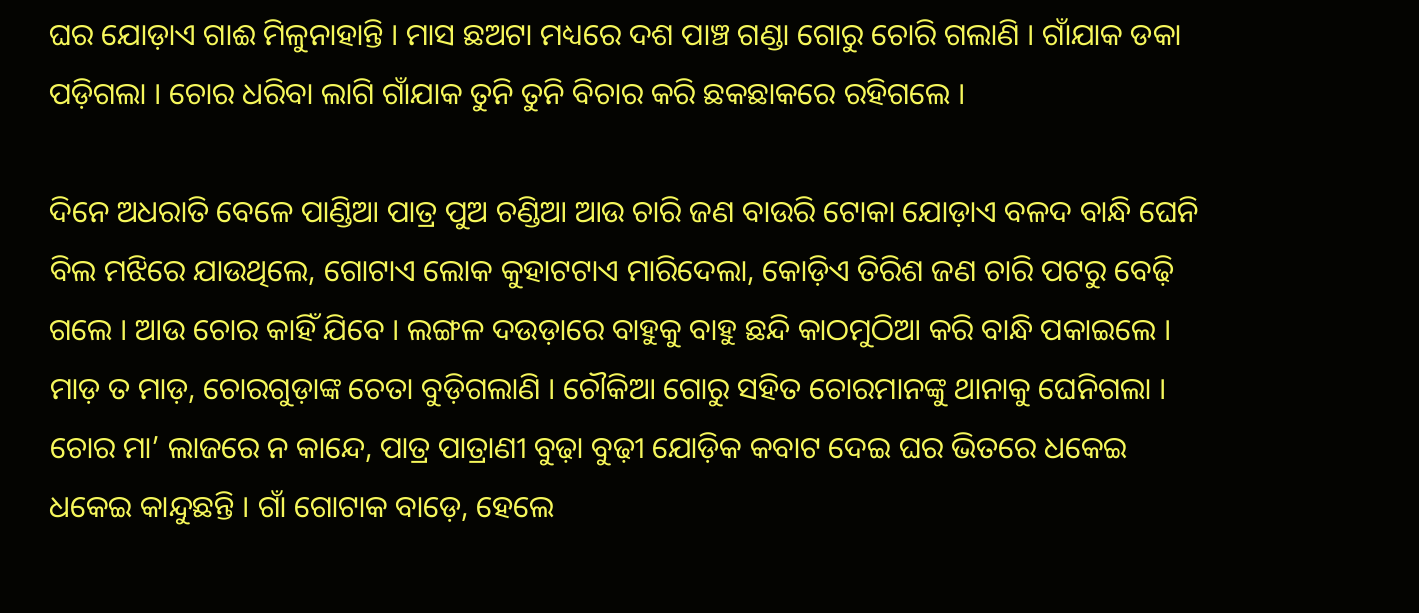ଘର ଯୋଡ଼ାଏ ଗାଈ ମିଳୁନାହାନ୍ତି । ମାସ ଛଅଟା ମଧ୍ୟରେ ଦଶ ପାଞ୍ଚ ଗଣ୍ଡା ଗୋରୁ ଚୋରି ଗଲାଣି । ଗାଁଯାକ ଡକା ପଡ଼ିଗଲା । ଚୋର ଧରିବା ଲାଗି ଗାଁଯାକ ତୁନି ତୁନି ବିଚାର କରି ଛକଛାକରେ ରହିଗଲେ ।

ଦିନେ ଅଧରାତି ବେଳେ ପାଣ୍ଡିଆ ପାତ୍ର ପୁଅ ଚଣ୍ଡିଆ ଆଉ ଚାରି ଜଣ ବାଉରି ଟୋକା ଯୋଡ଼ାଏ ବଳଦ ବାନ୍ଧି ଘେନି ବିଲ ମଝିରେ ଯାଉଥିଲେ, ଗୋଟାଏ ଲୋକ କୁହାଟଟାଏ ମାରିଦେଲା, କୋଡ଼ିଏ ତିରିଶ ଜଣ ଚାରି ପଟରୁ ବେଢ଼ି ଗଲେ । ଆଉ ଚୋର କାହିଁ ଯିବେ । ଲଙ୍ଗଳ ଦଉଡ଼ାରେ ବାହୁକୁ ବାହୁ ଛନ୍ଦି କାଠମୁଠିଆ କରି ବାନ୍ଧି ପକାଇଲେ । ମାଡ଼ ତ ମାଡ଼, ଚୋରଗୁଡ଼ାଙ୍କ ଚେତା ବୁଡ଼ିଗଲାଣି । ଚୌକିଆ ଗୋରୁ ସହିତ ଚୋରମାନଙ୍କୁ ଥାନାକୁ ଘେନିଗଲା । ଚୋର ମା’ ଲାଜରେ ନ କାନ୍ଦେ, ପାତ୍ର ପାତ୍ରାଣୀ ବୁଢ଼ା ବୁଢ଼ୀ ଯୋଡ଼ିକ କବାଟ ଦେଇ ଘର ଭିତରେ ଧକେଇ ଧକେଇ କାନ୍ଦୁଛନ୍ତି । ଗାଁ ଗୋଟାକ ବାଡ଼େ, ହେଲେ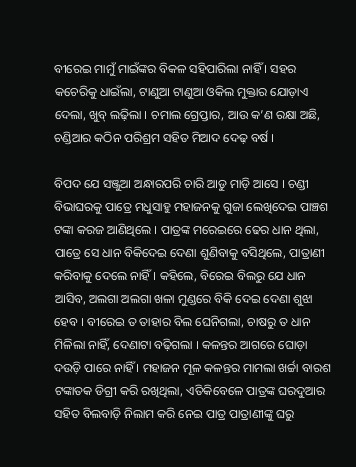ବୀରେଇ ମାମୁଁ ମାଇଁଙ୍କର ବିକଳ ସହିପାରିଲା ନାହିଁ । ସହର କଚେରିକୁ ଧାଇଁଲା, ଟାଣୁଆ ଟାଣୁଆ ଓକିଲ ମୁକ୍ତାର ଯୋଡ଼ାଏ ଦେଲା, ଖୁବ୍ ଲଢ଼ିଲା । ଚମାଲ ଗ୍ରେପ୍ତାର, ଆଉ କ’ଣ ରକ୍ଷା ଅଛି, ଚଣ୍ଡିଆର କଠିନ ପରିଶ୍ରମ ସହିତ ମିଆଦ ଦେଢ଼ ବର୍ଷ ।

ବିପଦ ଯେ ସଞ୍ଜୁଆ ଅନ୍ଧାରପରି ଚାରି ଆଡୁ ମାଡ଼ି ଆସେ । ଚଣ୍ଡୀ ବିଭାଘରକୁ ପାତ୍ରେ ମଧୁସାହୁ ମହାଜନକୁ ଗୁଜା ଲେଖିଦେଇ ପାଞ୍ଚଶ ଟଙ୍କା କରଜ ଆଣିଥିଲେ । ପାତ୍ରଙ୍କ ମରେଇରେ ଢେର ଧାନ ଥିଲା, ପାତ୍ରେ ସେ ଧାନ ବିକିଦେଇ ଦେଣା ଶୁଣିବାକୁ ବସିଥିଲେ, ପାତ୍ରାଣୀ କରିବାକୁ ଦେଲେ ନାହିଁ । କହିଲେ, ବିରେଇ ବିଲରୁ ଯେ ଧାନ ଆସିବ, ଅଲଗା ଅଲଗା ଖଳା ମୁଣ୍ଡରେ ବିକି ଦେଇ ଦେଣା ଶୁଝା ହେବ । ବୀରେଇ ତ ତାହାର ବିଲ ଘେନିଗଲା, ଚାଷରୁ ତ ଧାନ ମିଳିଲା ନାହିଁ, ଦେଣାଟା ବଢ଼ିଗଲା । କଳନ୍ତର ଆଗରେ ଘୋଡ଼ା ଦଉଡ଼ି ପାରେ ନାହିଁ । ମହାଜନ ମୂଳ କଳନ୍ତର ମାମଲା ଖର୍ଚ୍ଚା ବାରଶ ଟଙ୍କାତକ ଡିଗ୍ରୀ କରି ରଖିଥିଲା, ଏତିକିବେଳେ ପାତ୍ରଙ୍କ ଘରଦୁଆର ସହିତ ବିଲବାଡ଼ି ନିଲାମ କରି ନେଇ ପାତ୍ର ପାତ୍ରାଣୀଙ୍କୁ ଘରୁ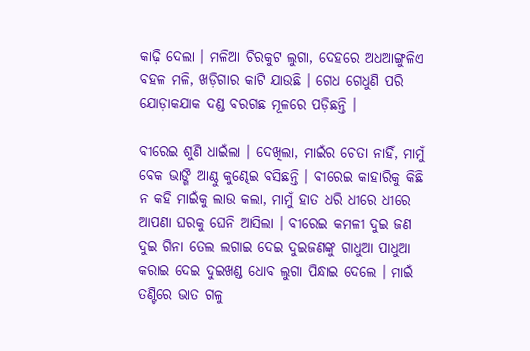କାଢ଼ି ଦେଲା । ମଳିଆ ଚିରକୁଟ ଲୁଗା, ଦେହରେ ଅଧଆଙ୍ଗୁଳିଏ ବହଳ ମଳି, ଖଡ଼ିଗାର କାଟି ଯାଉଛି । ଗେଧ ଗେଧୁଣି ପରି ଯୋଡ଼ାକଯାକ ଦଣ୍ଡ ବରଗଛ ମୂଳରେ ପଡ଼ିଛନ୍ତି ।

ବୀରେଇ ଶୁଣି ଧାଇଁଲା । ଦେଖିଲା, ମାଇଁର ଚେତା ନାହିଁ, ମାମୁଁ ବେକ ଭାଙ୍ଗି ଆଣ୍ଠୁ କୁଣ୍ଢେଇ ବସିଛନ୍ତି । ବୀରେଇ କାହାରିକୁ କିଛି ନ କହି ମାଇଁକୁ ଲାଉ କଲା, ମାମୁଁ ହାତ ଧରି ଧୀରେ ଧୀରେ ଆପଣା ଘରକୁ ଘେନି ଆସିଲା । ବୀରେଇ କମଳୀ ଦୁଇ ଜଣ ଦୁଇ ଗିନା ତେଲ ଲଗାଇ ଦେଇ ଦୁଇଜଣଙ୍କୁ ଗାଧୁଆ ପାଧୁଆ କରାଇ ଦେଇ ଦୁଇଖଣ୍ଡ ଧୋବ ଲୁଗା ପିନ୍ଧାଇ ଦେଲେ । ମାଇଁ ତଣ୍ଟିରେ ଭାତ ଗଳୁ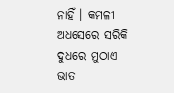ନାହିଁ । କମଳୀ ଅଧସେରେ ସରିକି ଦୁଧରେ ମୁଠାଏ ଭାତ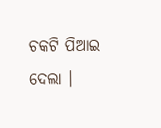ଚକଟି ପିଆଇ ଦେଲା ।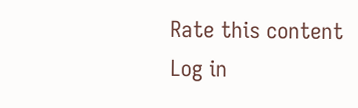Rate this content
Log in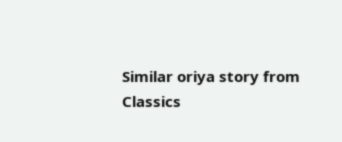Similar oriya story from Classics